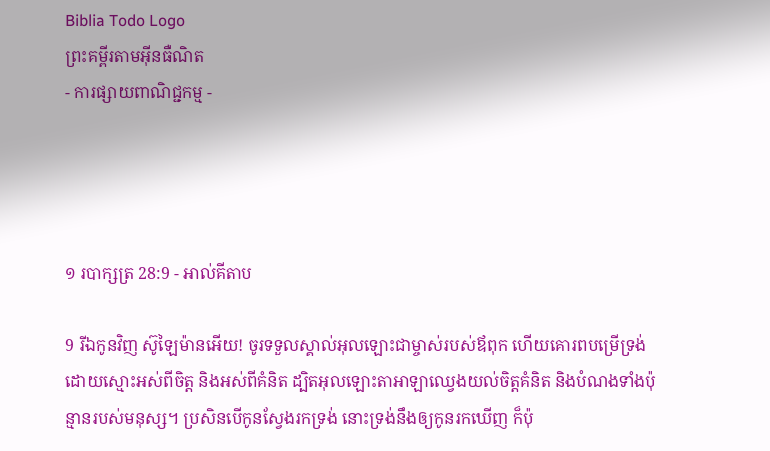Biblia Todo Logo
ព្រះគម្ពីរតាមអ៊ីនធឺណិត
- ការផ្សាយពាណិជ្ជកម្ម -




១ របា‌ក្សត្រ 28:9 - អាល់គីតាប

9 រីឯកូនវិញ ស៊ូឡៃ‌ម៉ានអើយ! ចូរទទួលស្គាល់អុលឡោះជាម្ចាស់របស់ឪពុក ហើយគោរពបម្រើទ្រង់ដោយស្មោះអស់ពីចិត្ត និងអស់ពីគំនិត ដ្បិតអុលឡោះ‌តាអាឡាឈ្វេងយល់ចិត្តគំនិត និងបំណងទាំងប៉ុន្មានរបស់មនុស្ស។ ប្រសិនបើកូនស្វែងរកទ្រង់ នោះទ្រង់នឹងឲ្យកូនរកឃើញ ក៏ប៉ុ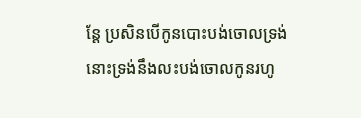ន្តែ ប្រសិនបើកូនបោះបង់ចោលទ្រង់ នោះទ្រង់នឹងលះ‌បង់ចោលកូនរហូ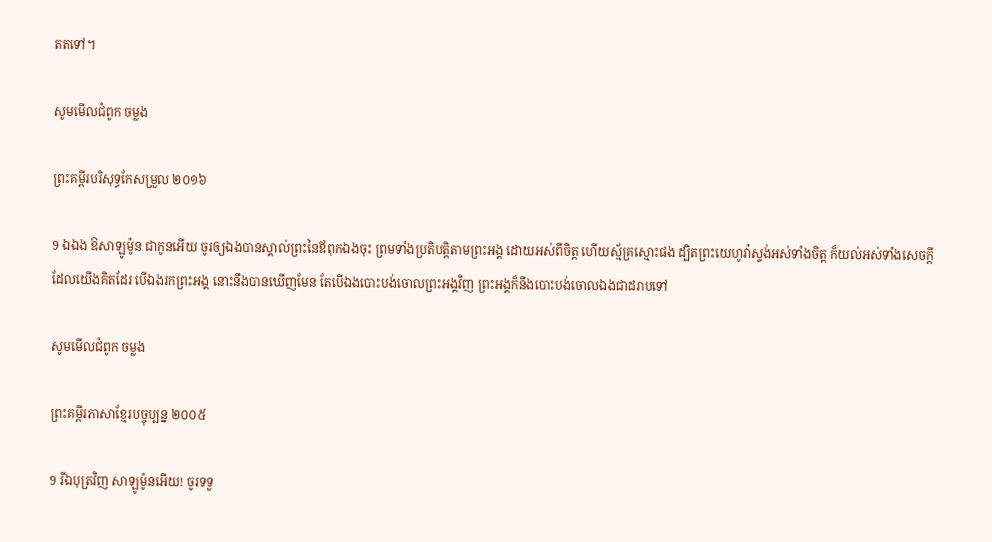តតទៅ។

សូមមើលជំពូក ចម្លង

ព្រះគម្ពីរបរិសុទ្ធកែសម្រួល ២០១៦

9 ឯឯង ឱសាឡូម៉ូន ជាកូនអើយ ចូរឲ្យឯងបានស្គាល់ព្រះនៃឪពុកឯងចុះ ព្រមទាំងប្រតិ‌បត្តិតាមព្រះ‌អង្គ ដោយអស់ពីចិត្ត ហើយស្ម័គ្រស្មោះផង ដ្បិតព្រះ‌យេហូវ៉ាស្ទង់អស់ទាំងចិត្ត ក៏យល់អស់ទាំងសេចក្ដីដែលយើងគិតដែរ បើឯងរកព្រះ‌អង្គ នោះនឹងបានឃើញមែន តែបើឯងបោះ‌បង់ចោលព្រះ‌អង្គវិញ ព្រះ‌អង្គក៏នឹងបោះ‌បង់ចោលឯងជាដរាបទៅ

សូមមើលជំពូក ចម្លង

ព្រះគម្ពីរភាសាខ្មែរបច្ចុប្បន្ន ២០០៥

9 រីឯបុត្រវិញ សាឡូម៉ូនអើយ! ចូរទទួ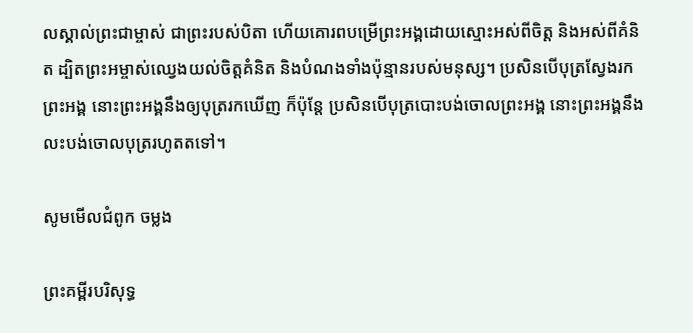លស្គាល់ព្រះ‌ជាម្ចាស់ ជាព្រះរបស់បិតា ហើយគោរពបម្រើព្រះអង្គដោយស្មោះអស់ពីចិត្ត និងអស់ពីគំនិត ដ្បិតព្រះ‌អម្ចាស់ឈ្វេងយល់ចិត្តគំនិត និងបំណងទាំងប៉ុន្មានរបស់មនុស្ស។ ប្រសិនបើបុត្រស្វែងរកព្រះអង្គ នោះព្រះអង្គនឹងឲ្យបុត្ររកឃើញ ក៏ប៉ុន្តែ ប្រសិនបើបុត្របោះបង់ចោលព្រះអង្គ នោះព្រះអង្គនឹងលះ‌បង់ចោលបុត្ររហូតតទៅ។

សូមមើលជំពូក ចម្លង

ព្រះគម្ពីរបរិសុទ្ធ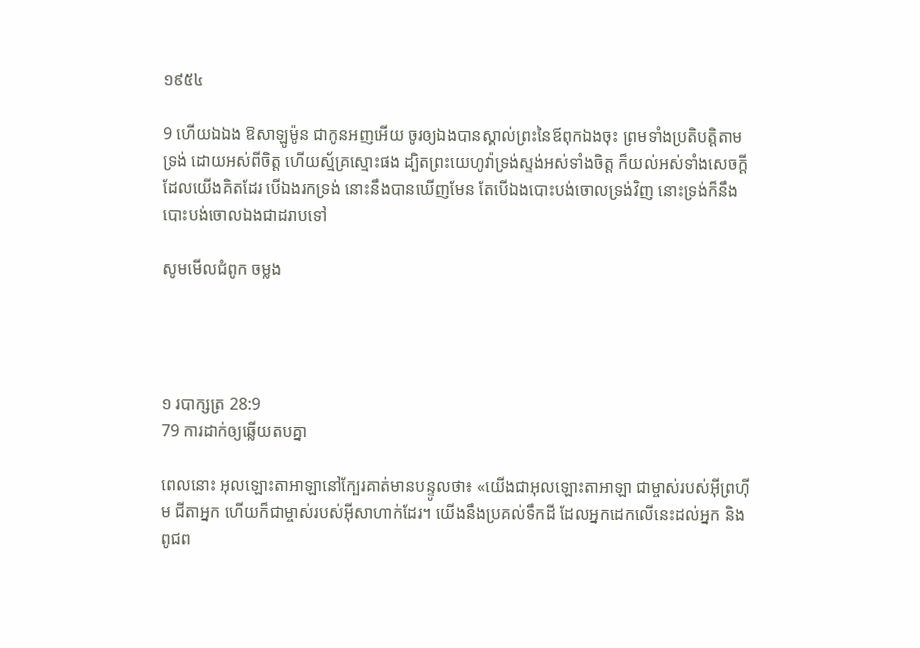១៩៥៤

9 ហើយឯឯង ឱសាឡូម៉ូន ជាកូនអញអើយ ចូរឲ្យឯងបានស្គាល់ព្រះនៃឪពុកឯងចុះ ព្រមទាំងប្រតិ‌បត្តិតាមទ្រង់ ដោយអស់ពីចិត្ត ហើយស្ម័គ្រ‌ស្មោះផង ដ្បិតព្រះ‌យេហូវ៉ាទ្រង់ស្ទង់អស់ទាំងចិត្ត ក៏យល់អស់ទាំងសេចក្ដីដែលយើងគិតដែរ បើឯងរកទ្រង់ នោះនឹងបានឃើញមែន តែបើឯងបោះ‌បង់ចោលទ្រង់វិញ នោះទ្រង់ក៏នឹងបោះ‌បង់ចោលឯងជាដរាបទៅ

សូមមើលជំពូក ចម្លង




១ របា‌ក្សត្រ 28:9
79 ការដាក់ឲ្យឆ្លើយតបគ្នា

ពេលនោះ អុលឡោះ‌តាអាឡានៅក្បែរគាត់មានបន្ទូលថា៖ «យើងជាអុលឡោះ‌តាអាឡា ជាម្ចាស់របស់អ៊ីព្រហ៊ីម ជីតាអ្នក ហើយក៏ជាម្ចាស់របស់អ៊ីសា‌ហាក់ដែរ។ យើងនឹងប្រគល់ទឹកដី ដែលអ្នកដេកលើនេះដល់អ្នក និងពូជ‌ព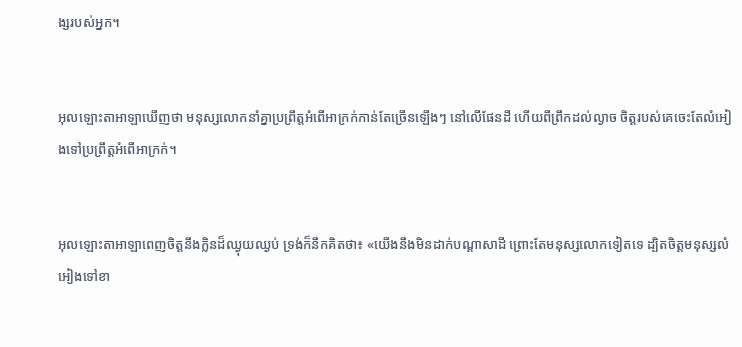ង្សរបស់អ្នក។


អុលឡោះ‌តាអាឡាឃើញថា មនុស្សលោកនាំគ្នាប្រព្រឹត្តអំពើអាក្រក់កាន់តែច្រើនឡើងៗ នៅលើផែនដី ហើយពីព្រឹកដល់ល្ងាច ចិត្តរបស់គេចេះតែលំអៀងទៅប្រព្រឹត្តអំពើអាក្រក់។


អុលឡោះ‌តាអាឡាពេញចិត្តនឹងក្លិនដ៏ឈ្ងុយឈ្ងប់ ទ្រង់ក៏នឹកគិតថា៖ «យើងនឹងមិនដាក់បណ្តាសាដី ព្រោះតែមនុស្សលោកទៀតទេ ដ្បិតចិត្តមនុស្សលំអៀងទៅខា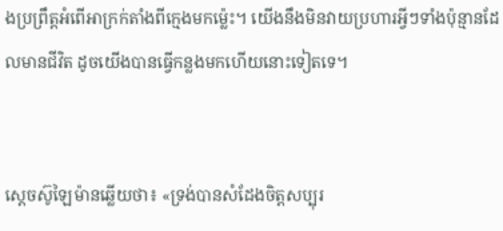ងប្រព្រឹត្តអំពើអាក្រក់តាំងពីក្មេងមកម៉្លេះ។ យើងនឹងមិនវាយប្រហារអ្វីៗទាំងប៉ុន្មានដែលមានជីវិត ដូចយើងបានធ្វើកន្លងមកហើយនោះទៀតទេ។


ស្តេចស៊ូឡៃ‌ម៉ានឆ្លើយថា៖ «ទ្រង់បានសំដែងចិត្តសប្បុរ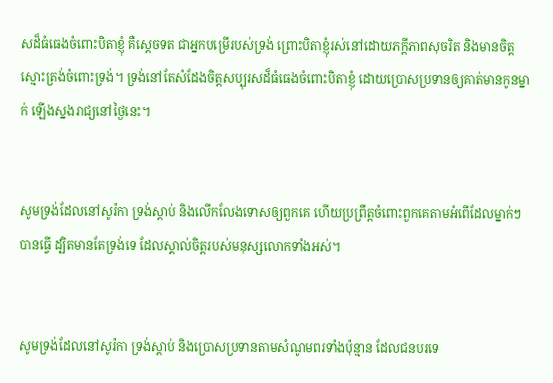សដ៏ធំធេងចំពោះបិតាខ្ញុំ គឺស្តេចទត ជាអ្នកបម្រើរបស់ទ្រង់ ព្រោះបិតាខ្ញុំរស់នៅដោយភក្តី‌ភាពសុចរិត និងមានចិត្តស្មោះត្រង់ចំពោះទ្រង់។ ទ្រង់នៅតែសំដែងចិត្តសប្បុរសដ៏ធំ‌ធេងចំពោះបិតាខ្ញុំ ដោយប្រោសប្រទានឲ្យគាត់មានកូនម្នាក់ ឡើងស្នងរាជ្យនៅថ្ងៃនេះ។


សូមទ្រង់ដែលនៅសូរ៉កា ទ្រង់ស្តាប់ និងលើក‌លែងទោសឲ្យពួកគេ ហើយប្រព្រឹត្តចំពោះពួកគេតាមអំពើដែលម្នាក់ៗបានធ្វើ ដ្បិតមានតែទ្រង់ទេ ដែលស្គាល់ចិត្តរបស់មនុស្សលោកទាំងអស់។


សូមទ្រង់ដែលនៅសូរ៉កា ទ្រង់ស្តាប់ និងប្រោសប្រទានតាមសំណូម‌ពរទាំងប៉ុន្មាន ដែលជន‌បរទេ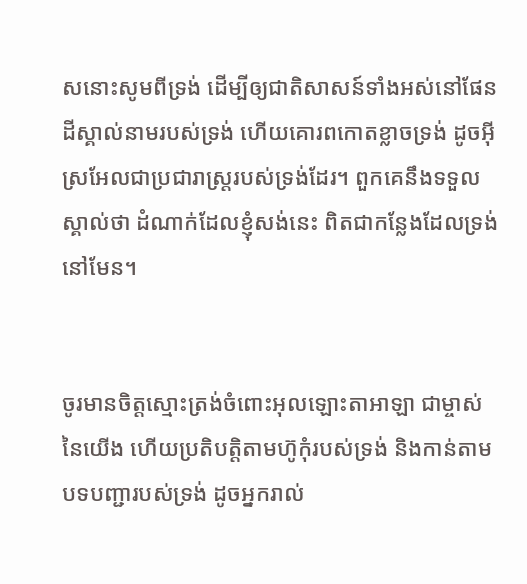សនោះសូមពីទ្រង់ ដើម្បីឲ្យជាតិសាសន៍ទាំងអស់នៅផែនដីស្គាល់នាមរបស់ទ្រង់ ហើយគោរពកោតខ្លាចទ្រង់ ដូចអ៊ីស្រ‌អែលជាប្រជា‌រាស្ត្ររបស់ទ្រង់ដែរ។ ពួកគេនឹងទទួលស្គាល់ថា ដំណាក់ដែលខ្ញុំសង់នេះ ពិតជាកន្លែងដែលទ្រង់នៅមែន។


ចូរមានចិត្តស្មោះត្រង់ចំពោះអុលឡោះ‌តាអាឡា ជាម្ចាស់នៃយើង ហើយប្រតិបត្តិតាមហ៊ូកុំរបស់ទ្រង់ និងកាន់តាមបទបញ្ជារបស់ទ្រង់ ដូចអ្នករាល់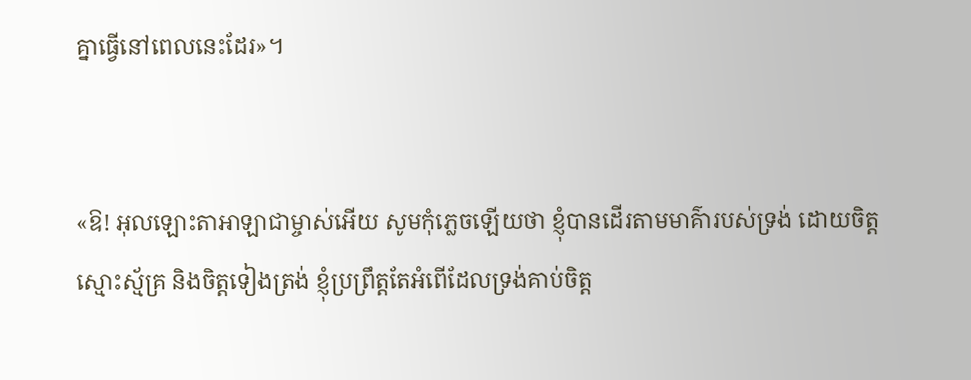គ្នាធ្វើនៅពេលនេះដែរ»។


«ឱ! អុលឡោះ‌តាអាឡាជាម្ចាស់អើយ សូមកុំភ្លេចឡើយថា ខ្ញុំបានដើរតាមមាគ៌ារបស់ទ្រង់ ដោយចិត្តស្មោះ‌ស្ម័គ្រ និងចិត្តទៀងត្រង់ ខ្ញុំប្រព្រឹត្តតែអំពើដែលទ្រង់គាប់ចិត្ត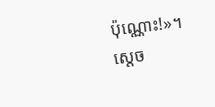ប៉ុណ្ណោះ!»។ ស្តេច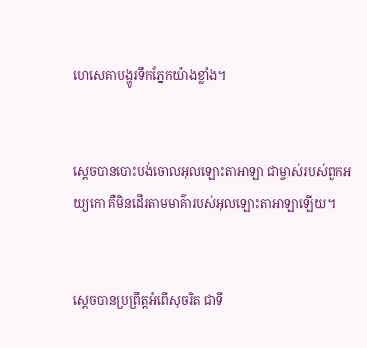ហេ‌សេគាបង្ហូរទឹកភ្នែកយ៉ាងខ្លាំង។


ស្តេចបានបោះបង់ចោលអុលឡោះ‌តាអាឡា ជាម្ចាស់របស់ពួកអយ្យ‌កោ គឺមិនដើរតាមមាគ៌ារបស់អុលឡោះ‌តាអាឡាឡើយ។


ស្តេចបានប្រព្រឹត្តអំពើសុចរិត ជាទី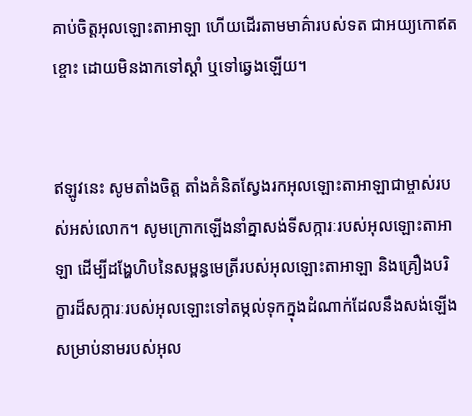គាប់ចិត្តអុលឡោះ‌តាអាឡា ហើយដើរតាមមាគ៌ារបស់ទត ជាអយ្យ‌កោឥតខ្ចោះ ដោយមិនងាកទៅស្តាំ ឬទៅឆ្វេងឡើយ។


ឥឡូវនេះ សូមតាំងចិត្ត តាំងគំនិតស្វែងរកអុលឡោះ‌តាអាឡាជាម្ចាស់របស់អស់លោក។ សូមក្រោកឡើងនាំគ្នាសង់ទី‌សក្ការៈរបស់អុលឡោះ‌តាអាឡា ដើម្បីដង្ហែហិបនៃសម្ពន្ធ‌មេត្រីរបស់អុលឡោះ‌តាអាឡា និងគ្រឿងបរិក្ខារដ៏សក្ការៈរបស់អុលឡោះទៅតម្កល់ទុកក្នុងដំណាក់ដែលនឹងសង់ឡើង សម្រាប់នាមរបស់អុល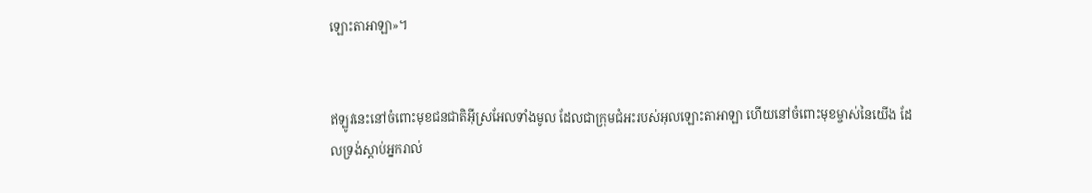ឡោះ‌តាអាឡា»។


ឥឡូវនេះនៅចំពោះមុខជន‌ជាតិអ៊ីស្រ‌អែលទាំងមូល ដែលជាក្រុម‌ជំអះរបស់អុលឡោះ‌តាអាឡា ហើយនៅចំពោះមុខម្ចាស់នៃយើង ដែលទ្រង់ស្តាប់អ្នករាល់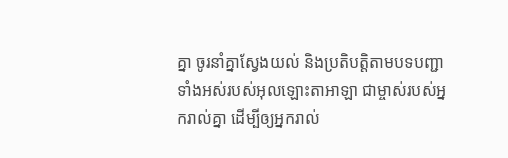គ្នា ចូរនាំគ្នាស្វែងយល់ និងប្រតិ‌បត្តិតាមបទបញ្ជាទាំងអស់របស់អុលឡោះ‌តាអាឡា ជាម្ចាស់របស់អ្នករាល់គ្នា ដើម្បីឲ្យអ្នករាល់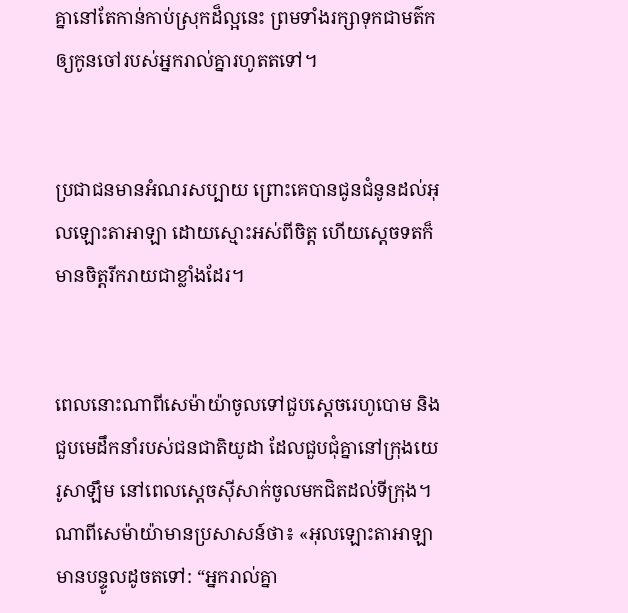គ្នានៅតែកាន់កាប់ស្រុកដ៏ល្អនេះ ព្រមទាំងរក្សាទុកជាមត៌ក ឲ្យកូនចៅរបស់អ្នករាល់គ្នារហូតតទៅ។


ប្រជា‌ជនមានអំណរសប្បាយ ព្រោះគេបានជូនជំនូនដល់អុលឡោះ‌តាអាឡា ដោយស្មោះអស់ពីចិត្ត ហើយស្តេចទតក៏មានចិត្តរីក‌រាយជាខ្លាំងដែរ។


ពេលនោះណាពីសេម៉ា‌យ៉ាចូលទៅជួបស្តេចរេហូ‌បោម និងជួបមេដឹកនាំរបស់ជន‌ជាតិយូដា ដែលជួប‌ជុំគ្នានៅក្រុងយេរូ‌សាឡឹម នៅពេលស្តេចស៊ីសាក់ចូលមកជិតដល់ទី‌ក្រុង។ ណាពីសេម៉ា‌យ៉ាមានប្រសាសន៍ថា៖ «អុលឡោះ‌តាអាឡាមានបន្ទូលដូចតទៅ: “អ្នករាល់គ្នា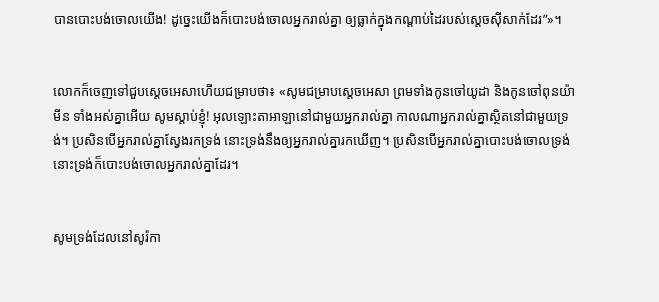បានបោះបង់ចោលយើង! ដូច្នេះយើងក៏បោះបង់ចោលអ្នករាល់គ្នា ឲ្យធ្លាក់ក្នុងកណ្តាប់ដៃរបស់ស្តេចស៊ីសាក់ដែរ”»។


លោកក៏ចេញទៅជួបស្តេចអេ‌សាហើយជម្រាបថា៖ «សូមជម្រាបស្តេចអេ‌សា ព្រមទាំងកូនចៅយូដា និងកូនចៅពុន‌យ៉ាមីន ទាំងអស់គ្នាអើយ សូមស្តាប់ខ្ញុំ! អុលឡោះ‌តាអាឡានៅជាមួយអ្នករាល់គ្នា កាលណាអ្នករាល់គ្នាស្ថិតនៅជាមួយទ្រង់។ ប្រសិនបើអ្នករាល់គ្នាស្វែងរកទ្រង់ នោះទ្រង់នឹងឲ្យអ្នករាល់គ្នារកឃើញ។ ប្រសិនបើអ្នករាល់គ្នាបោះបង់ចោលទ្រង់ នោះទ្រង់ក៏បោះបង់ចោលអ្នករាល់គ្នាដែរ។


សូមទ្រង់ដែលនៅសូរ៉កា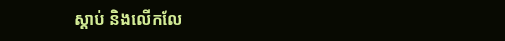ស្តាប់ និងលើក‌លែ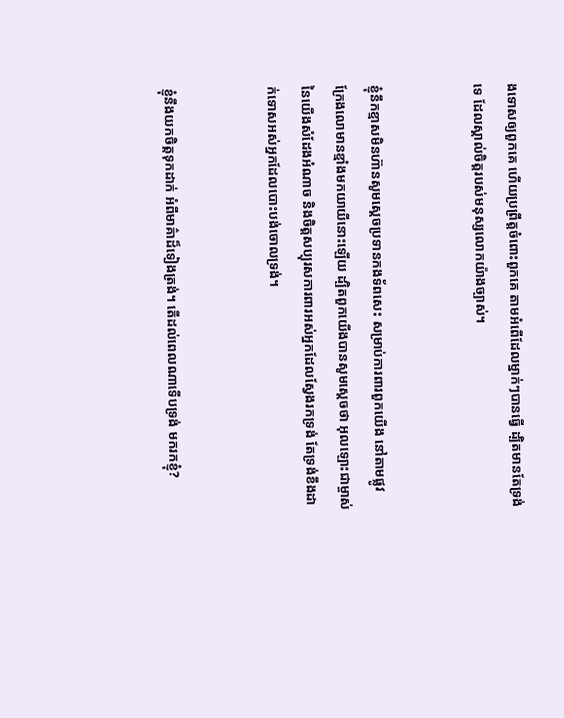ងទោសឲ្យពួកគេ ហើយប្រព្រឹត្តចំពោះពួកគេ តាមអំពើដែលម្នាក់ៗបានធ្វើ ដ្បិតមានតែទ្រង់ទេ ដែលស្គាល់ចិត្តរបស់មនុស្សលោកយ៉ាងច្បាស់។


ខ្ញុំនឹកខ្មាសមិនហ៊ានសូមស្តេចប្រទានកង‌ទ័ពសេះ សម្រាប់ការពារពួកយើង នៅតាមផ្លូវ ក្រែងលោមានខ្មាំងមកយាយីនោះឡើយ ដ្បិតពួកយើងបានសូមស្តេចថា អុលឡោះជាម្ចាស់នៃយើងសំដែងអំណាច និងចិត្តសប្បុរសការពារអស់អ្នកដែលស្វែងរកទ្រង់ តែទ្រង់ខឹងដាក់ទោសអស់អ្នកដែលបោះបង់ចោលទ្រង់។


ខ្ញុំនឹងយកចិត្តទុកដាក់ អំពីមាគ៌ាដ៏ទៀងត្រង់។ តើដល់ពេលណាទើបទ្រង់ មករកខ្ញុំ?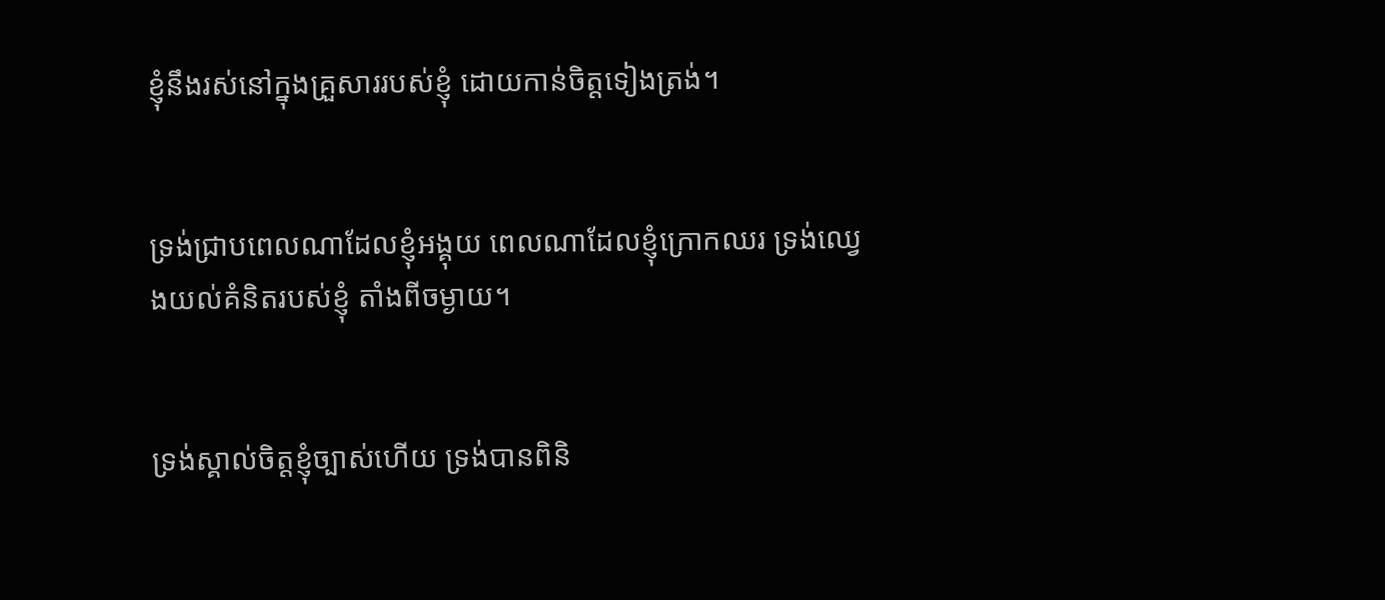ខ្ញុំនឹងរស់នៅក្នុងគ្រួសាររបស់ខ្ញុំ ដោយកាន់ចិត្តទៀងត្រង់។


ទ្រង់ជ្រាបពេលណាដែលខ្ញុំអង្គុយ ពេលណាដែលខ្ញុំក្រោកឈរ ទ្រង់ឈ្វេងយល់គំនិតរបស់ខ្ញុំ តាំងពីចម្ងាយ។


ទ្រង់ស្គាល់ចិត្តខ្ញុំច្បាស់ហើយ ទ្រង់បានពិនិ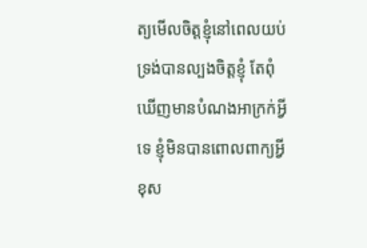ត្យមើលចិត្តខ្ញុំនៅពេលយប់ ទ្រង់បានល្បងចិត្តខ្ញុំ តែពុំឃើញមានបំណងអាក្រក់អ្វីទេ ខ្ញុំមិនបានពោលពាក្យអ្វីខុស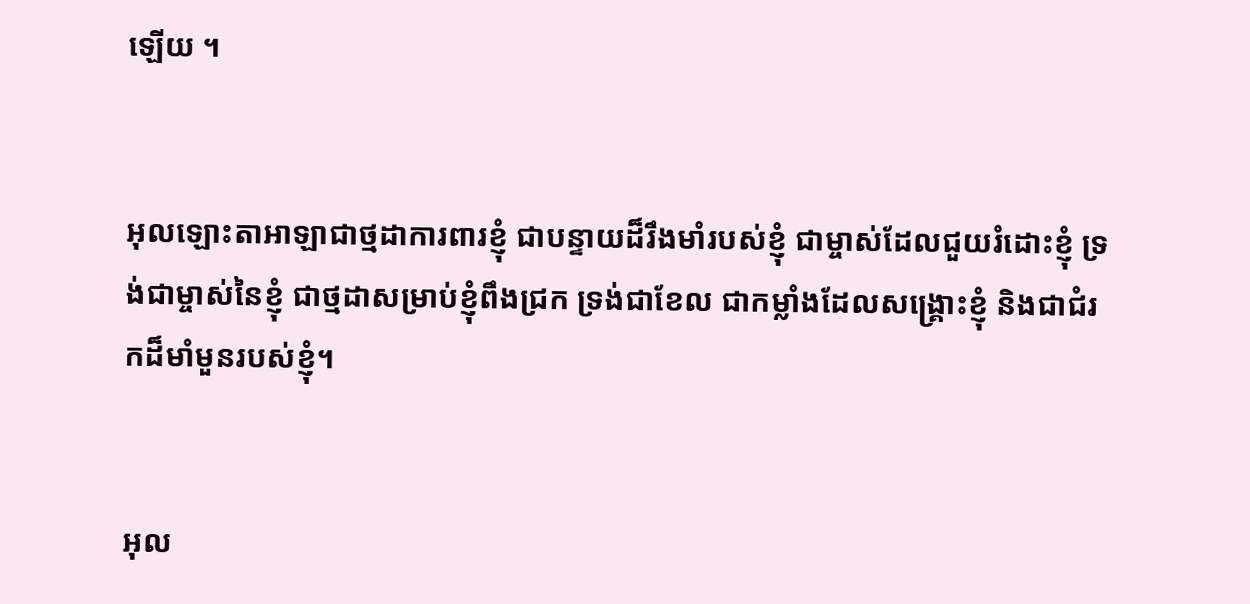ឡើយ ។


អុលឡោះ‌តាអាឡាជាថ្ម‌ដាការពារខ្ញុំ ជាបន្ទាយដ៏រឹង‌មាំរបស់ខ្ញុំ ជាម្ចាស់ដែលជួយរំដោះខ្ញុំ ទ្រង់ជាម្ចាស់នៃខ្ញុំ ជាថ្ម‌ដាសម្រាប់ខ្ញុំពឹងជ្រក ទ្រង់ជាខែល ជាកម្លាំងដែលសង្គ្រោះខ្ញុំ និងជាជំរកដ៏មាំ‌មួនរបស់ខ្ញុំ។


អុល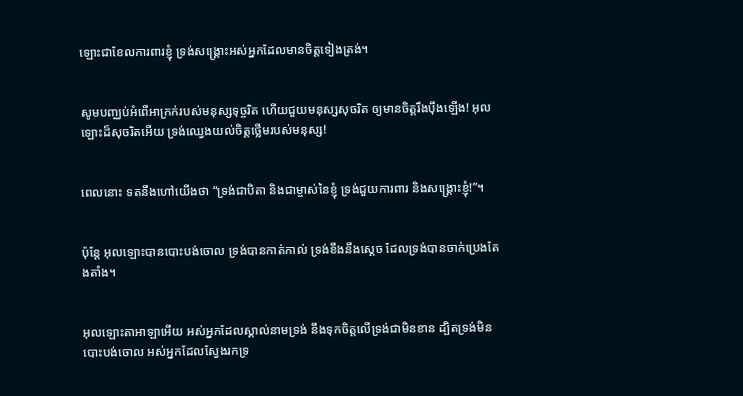ឡោះជាខែលការពារខ្ញុំ ទ្រង់សង្គ្រោះអស់អ្នកដែលមានចិត្តទៀងត្រង់។


សូមបញ្ឈប់អំពើអាក្រក់របស់មនុស្សទុច្ចរិត ហើយជួយមនុស្សសុចរិត ឲ្យមានចិត្តរឹង‌ប៉ឹងឡើង! អុលឡោះដ៏សុចរិតអើយ ទ្រង់ឈ្វេងយល់ចិត្តថ្លើមរបស់មនុស្ស!


ពេលនោះ ទតនឹងហៅយើងថា “ទ្រង់ជាបិតា និងជាម្ចាស់នៃខ្ញុំ ទ្រង់ជួយការពារ និងសង្គ្រោះខ្ញុំ!”។


ប៉ុន្តែ អុលឡោះបានបោះបង់ចោល ទ្រង់បានកាត់‌កាល់ ទ្រង់ខឹងនឹងស្តេច ដែលទ្រង់បានចាក់ប្រេងតែង‌តាំង។


អុលឡោះ‌តាអាឡាអើយ អស់អ្នកដែលស្គាល់នាមទ្រង់ នឹងទុកចិត្តលើទ្រង់ជាមិនខាន ដ្បិតទ្រង់មិនបោះបង់ចោល អស់អ្នកដែលស្វែងរកទ្រ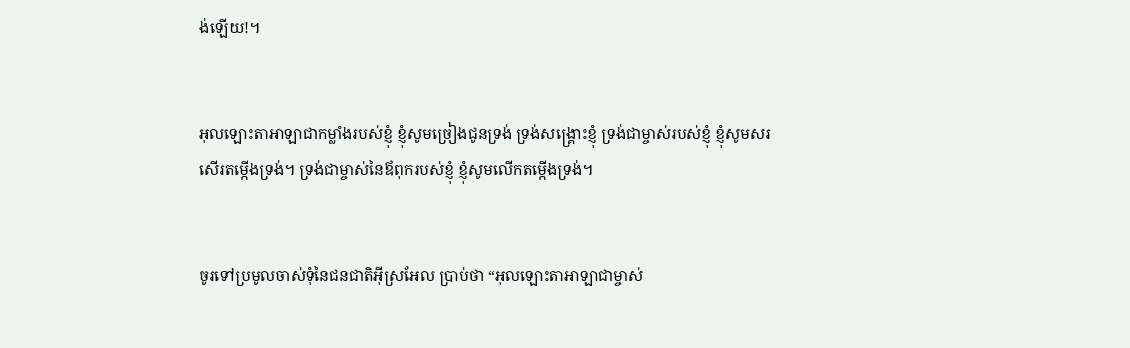ង់ឡើយ!។


អុលឡោះ‌តាអាឡាជាកម្លាំងរបស់ខ្ញុំ ខ្ញុំសូមច្រៀងជូនទ្រង់ ទ្រង់សង្គ្រោះខ្ញុំ ទ្រង់ជាម្ចាស់របស់ខ្ញុំ ខ្ញុំសូមសរសើរតម្កើងទ្រង់។ ទ្រង់ជាម្ចាស់នៃឪពុករបស់ខ្ញុំ ខ្ញុំសូមលើកតម្កើងទ្រង់។


ចូរទៅប្រមូលចាស់ទុំនៃជន‌ជាតិអ៊ីស្រ‌អែល ប្រាប់ថា “អុលឡោះ‌តាអាឡាជាម្ចាស់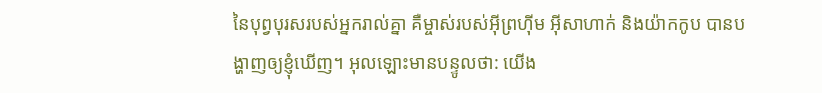នៃបុព្វ‌បុរសរបស់អ្នករាល់គ្នា គឺម្ចាស់របស់អ៊ីព្រហ៊ីម អ៊ីសា‌ហាក់ និងយ៉ាកកូប បានបង្ហាញឲ្យខ្ញុំឃើញ។ អុលឡោះមានបន្ទូលថា: យើង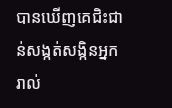បានឃើញគេជិះជាន់សង្កត់សង្កិនអ្នករាល់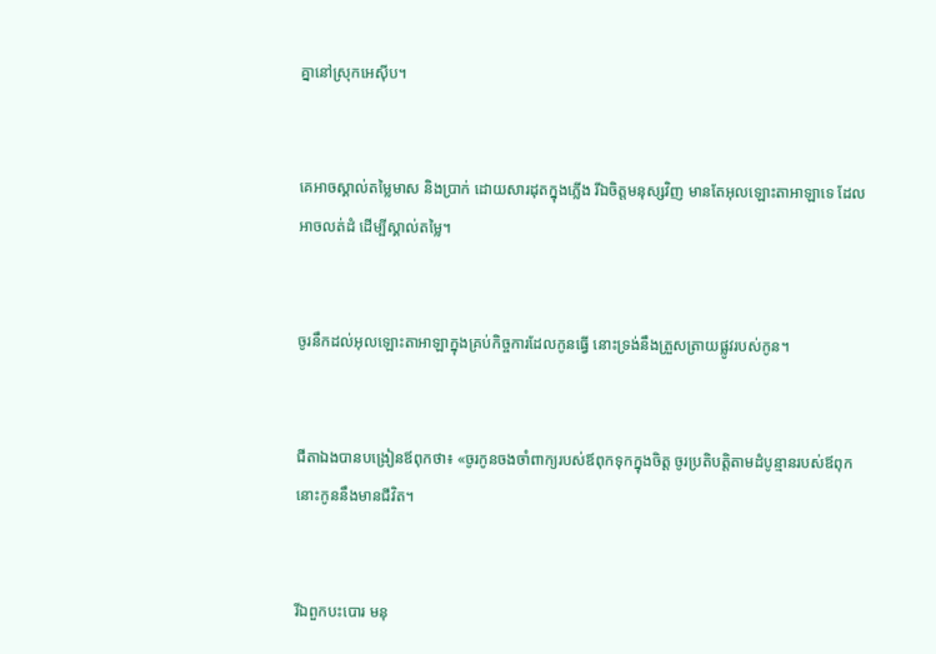គ្នានៅស្រុកអេស៊ីប។


គេអាចស្គាល់តម្លៃមាស និងប្រាក់ ដោយ‌សារដុតក្នុងភ្លើង រីឯចិត្តមនុស្សវិញ មានតែអុលឡោះ‌តាអាឡាទេ ដែលអាចលត់‌ដំ ដើម្បីស្គាល់តម្លៃ។


ចូរនឹកដល់អុលឡោះ‌តាអាឡាក្នុងគ្រប់កិច្ចការដែលកូនធ្វើ នោះទ្រង់នឹងត្រួស‌ត្រាយផ្លូវរបស់កូន។


ជីតាឯងបានបង្រៀនឪពុកថា៖ «ចូរកូនចងចាំពាក្យរបស់ឪពុកទុកក្នុងចិត្ត ចូរប្រតិបត្តិតាមដំបូន្មានរបស់ឪពុក នោះកូននឹងមានជីវិត។


រីឯពួកបះ‌បោរ មនុ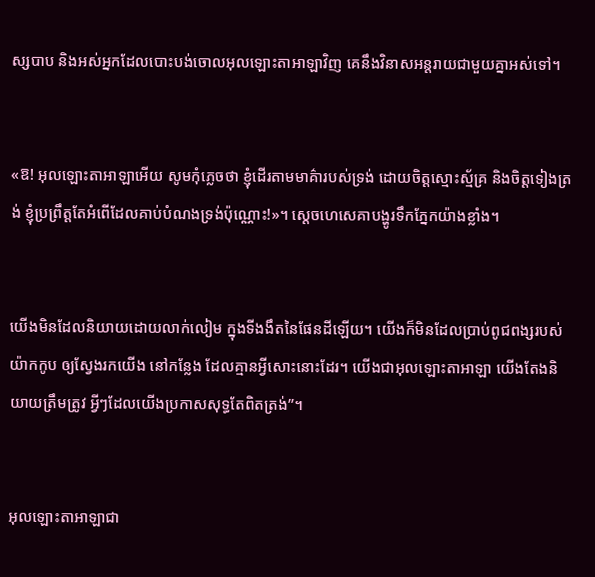ស្សបាប និងអស់អ្នកដែលបោះបង់ចោលអុលឡោះ‌តាអាឡាវិញ គេនឹងវិនាសអន្តរាយជាមួយគ្នាអស់ទៅ។


«ឱ! អុលឡោះ‌តាអាឡាអើយ សូមកុំភ្លេចថា ខ្ញុំដើរតាមមាគ៌ារបស់ទ្រង់ ដោយចិត្តស្មោះ‌ស្ម័គ្រ និងចិត្តទៀងត្រង់ ខ្ញុំប្រព្រឹត្តតែអំពើដែលគាប់បំណងទ្រង់ប៉ុណ្ណោះ!»។ ស្តេចហេ‌សេគាបង្ហូរទឹកភ្នែកយ៉ាងខ្លាំង។


យើងមិនដែលនិយាយដោយលាក់‌លៀម ក្នុងទីងងឹតនៃផែនដីឡើយ។ យើងក៏មិនដែលប្រាប់ពូជ‌ពង្សរបស់យ៉ាកកូប ឲ្យស្វែងរកយើង នៅកន្លែង ដែលគ្មានអ្វីសោះនោះដែរ។ យើងជាអុលឡោះ‌តាអាឡា យើងតែងនិយាយត្រឹមត្រូវ អ្វីៗដែលយើងប្រកាសសុទ្ធតែពិតត្រង់”។


អុលឡោះ‌តាអាឡាជា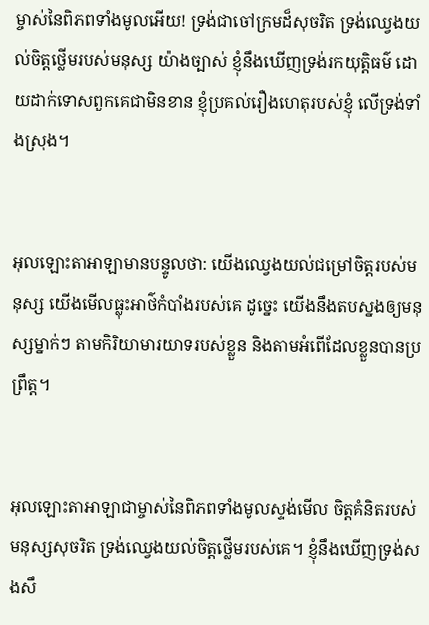ម្ចាស់នៃពិភពទាំងមូលអើយ! ទ្រង់ជាចៅ‌ក្រមដ៏សុចរិត ទ្រង់ឈ្វេងយល់ចិត្តថ្លើមរបស់មនុស្ស យ៉ាងច្បាស់ ខ្ញុំនឹងឃើញទ្រង់រកយុត្តិធម៌ ដោយដាក់ទោសពួកគេជាមិនខាន ខ្ញុំប្រគល់រឿងហេតុរបស់ខ្ញុំ លើទ្រង់ទាំងស្រុង។


អុលឡោះ‌តាអាឡាមានបន្ទូលថា: យើងឈ្វេងយល់ជម្រៅចិត្តរបស់មនុស្ស យើងមើលធ្លុះអាថ៌‌កំបាំងរបស់គេ ដូច្នេះ យើងនឹងតបស្នងឲ្យមនុស្សម្នាក់ៗ តាមកិរិយាមារយាទរបស់ខ្លួន និងតាមអំពើដែលខ្លួនបានប្រព្រឹត្ត។


អុលឡោះ‌តាអាឡាជាម្ចាស់នៃពិភពទាំងមូលស្ទង់មើល ចិត្តគំនិតរបស់មនុស្សសុចរិត ទ្រង់ឈ្វេងយល់ចិត្តថ្លើមរបស់គេ។ ខ្ញុំនឹងឃើញទ្រង់សង‌សឹ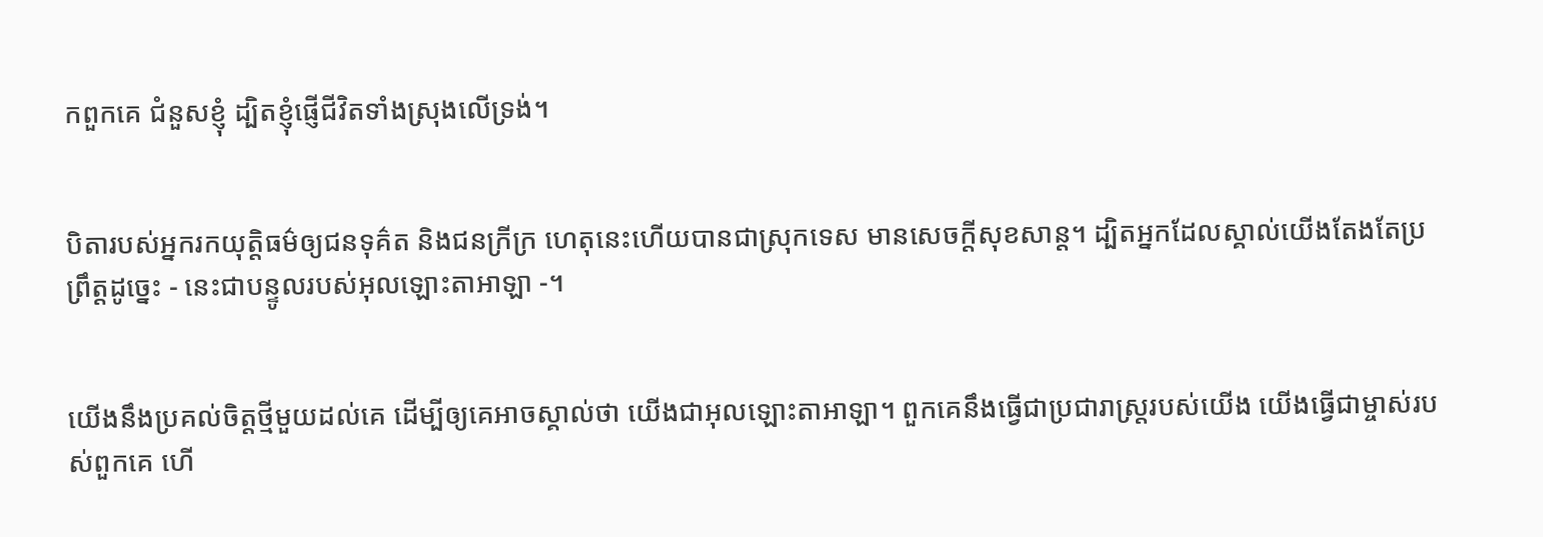កពួកគេ ជំនួសខ្ញុំ ដ្បិតខ្ញុំផ្ញើជីវិតទាំងស្រុងលើទ្រង់។


បិតារបស់អ្នករកយុត្តិធម៌ឲ្យជនទុគ៌ត និងជនក្រីក្រ ហេតុនេះហើយបានជាស្រុកទេស មានសេចក្ដីសុខ‌សាន្ត។ ដ្បិតអ្នកដែលស្គាល់យើងតែងតែប្រព្រឹត្តដូច្នេះ - នេះជាបន្ទូលរបស់អុលឡោះ‌តាអាឡា -។


យើងនឹងប្រគល់ចិត្តថ្មីមួយដល់គេ ដើម្បីឲ្យគេអាចស្គាល់ថា យើងជាអុលឡោះ‌តាអាឡា។ ពួកគេនឹងធ្វើជាប្រជា‌រាស្ត្ររបស់យើង យើងធ្វើជាម្ចាស់របស់ពួកគេ ហើ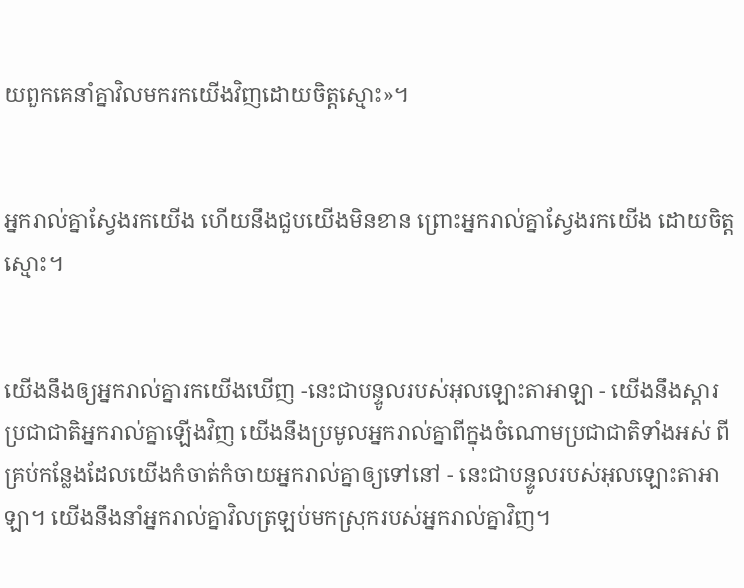យពួកគេនាំគ្នាវិលមករកយើងវិញដោយចិត្តស្មោះ»។


អ្នករាល់គ្នាស្វែងរកយើង ហើយនឹងជួបយើងមិនខាន ព្រោះអ្នករាល់គ្នាស្វែងរកយើង ដោយចិត្តស្មោះ។


យើងនឹងឲ្យអ្នករាល់គ្នារកយើងឃើញ -នេះជាបន្ទូលរបស់អុលឡោះ‌តាអាឡា - យើងនឹងស្ដារប្រជា‌ជាតិអ្នករាល់គ្នាឡើងវិញ យើងនឹងប្រមូលអ្នករាល់គ្នាពីក្នុងចំណោមប្រជា‌ជាតិទាំងអស់ ពីគ្រប់កន្លែងដែលយើងកំចាត់‌កំចាយអ្នករាល់គ្នាឲ្យទៅនៅ - នេះជាបន្ទូលរបស់អុលឡោះ‌តាអាឡា។ យើងនឹងនាំអ្នករាល់គ្នាវិលត្រឡប់មកស្រុករបស់អ្នករាល់គ្នាវិញ។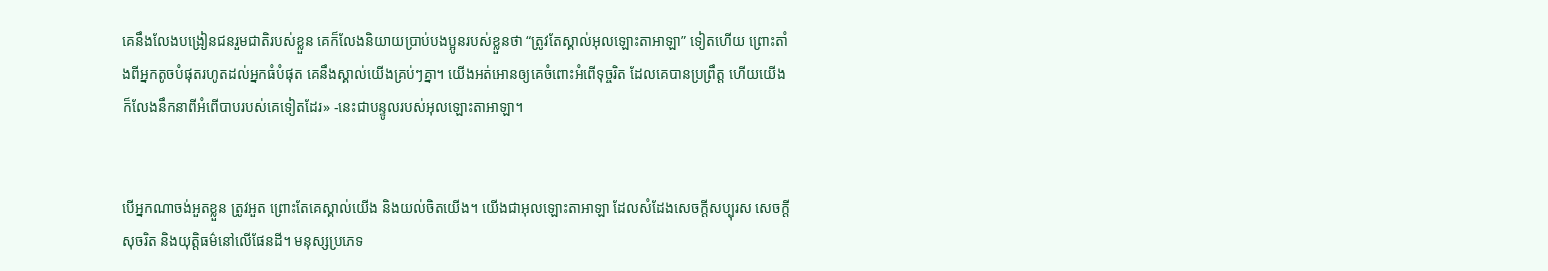គេនឹងលែងបង្រៀនជនរួមជាតិរបស់ខ្លួន គេក៏លែងនិយាយប្រាប់បងប្អូនរបស់ខ្លួនថា “ត្រូវតែស្គាល់អុលឡោះ‌តាអាឡា” ទៀតហើយ ព្រោះតាំងពីអ្នកតូចបំផុតរហូតដល់អ្នកធំបំផុត គេនឹងស្គាល់យើងគ្រប់ៗគ្នា។ យើងអត់‌អោនឲ្យគេចំពោះអំពើទុច្ចរិត ដែលគេបានប្រព្រឹត្ត ហើយយើងក៏លែងនឹកនាពីអំពើបាបរបស់គេទៀតដែរ» -នេះជាបន្ទូលរបស់អុលឡោះ‌តាអាឡា។


បើអ្នកណាចង់អួតខ្លួន ត្រូវអួត ព្រោះតែគេស្គាល់យើង និងយល់ចិតយើង។ យើងជាអុលឡោះ‌តាអាឡា ដែលសំដែងសេចក្ដីសប្បុរស សេចក្ដីសុចរិត និងយុត្តិធម៌នៅលើផែនដី។ មនុស្សប្រភេទ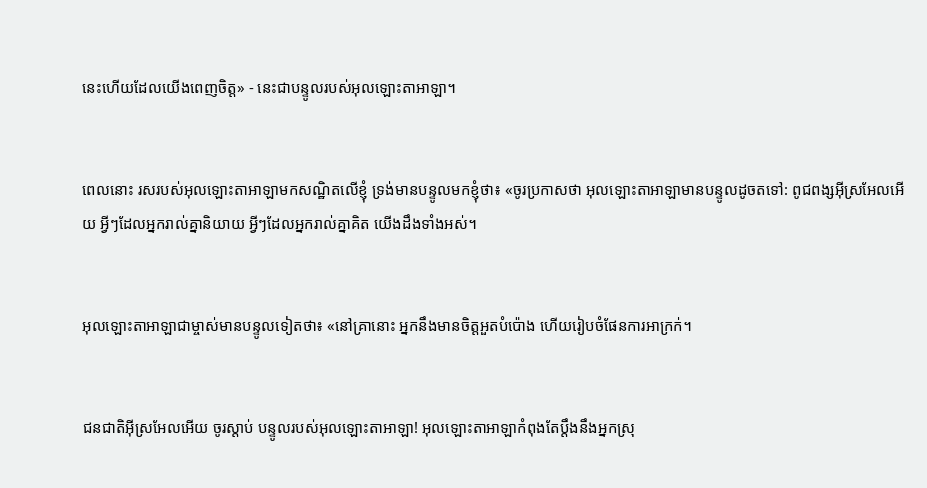នេះហើយដែលយើងពេញចិត្ត» - នេះជាបន្ទូលរបស់អុលឡោះ‌តាអាឡា។


ពេលនោះ រសរបស់អុលឡោះ‌តាអាឡាមកសណ្ឋិតលើខ្ញុំ ទ្រង់មានបន្ទូលមកខ្ញុំថា៖ «ចូរប្រកាសថា អុលឡោះ‌តាអាឡាមានបន្ទូលដូចតទៅ: ពូជ‌ពង្សអ៊ីស្រ‌អែលអើយ អ្វីៗដែលអ្នករាល់គ្នានិយាយ អ្វីៗដែលអ្នករាល់គ្នាគិត យើងដឹងទាំងអស់។


អុលឡោះ‌តាអាឡាជាម្ចាស់មានបន្ទូលទៀតថា៖ «នៅគ្រានោះ អ្នកនឹងមានចិត្តអួតបំប៉ោង ហើយរៀបចំផែន‌ការអាក្រក់។


ជន‌ជាតិអ៊ីស្រ‌អែលអើយ ចូរស្ដាប់ បន្ទូលរបស់អុលឡោះ‌តាអាឡា! អុលឡោះ‌តាអាឡាកំពុងតែប្ដឹងនឹងអ្នកស្រុ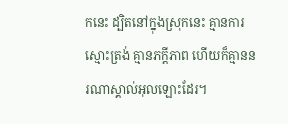កនេះ ដ្បិតនៅក្នុងស្រុកនេះ គ្មានការស្មោះត្រង់ គ្មានភក្ដី‌ភាព ហើយក៏គ្មាននរណាស្គាល់អុលឡោះដែរ។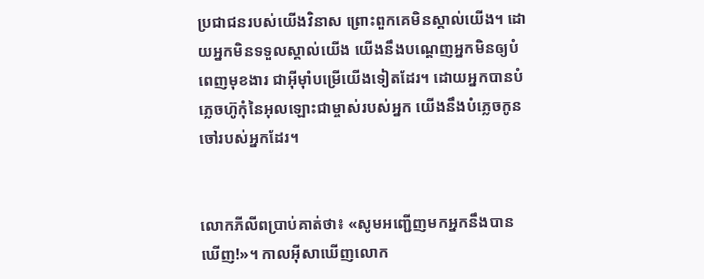ប្រជា‌ជនរបស់យើងវិនាស ព្រោះពួកគេមិនស្គាល់យើង។ ដោយអ្នកមិនទទួលស្គាល់យើង យើងនឹងបណ្ដេញអ្នកមិនឲ្យបំពេញមុខ‌ងារ ជាអ៊ីមុាំបម្រើយើងទៀតដែរ។ ដោយអ្នកបានបំភ្លេចហ៊ូកុំនៃអុលឡោះជាម្ចាស់របស់អ្នក យើងនឹងបំភ្លេចកូនចៅរបស់អ្នកដែរ។


លោកភីលីពប្រាប់គាត់ថា៖ «សូមអញ្ជើញមកអ្នកនឹងបានឃើញ!»។ កាលអ៊ីសាឃើញលោក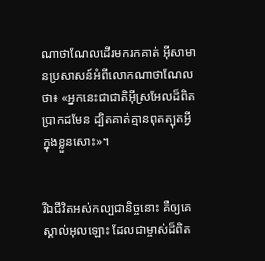ណា‌ថា‌ណែលដើរមករកគាត់ អ៊ីសាមានប្រសាសន៍អំពីលោកណា‌ថា‌ណែលថា៖ «អ្នកនេះជាជាតិអ៊ីស្រ‌អែលដ៏ពិតប្រាកដមែន ដ្បិតគាត់គ្មានពុតត្បុតអ្វីក្នុងខ្លួនសោះ»។


រីឯជីវិតអស់‌កល្បជា‌និច្ចនោះ គឺឲ្យគេស្គាល់អុលឡោះ ដែលជាម្ចាស់ដ៏ពិត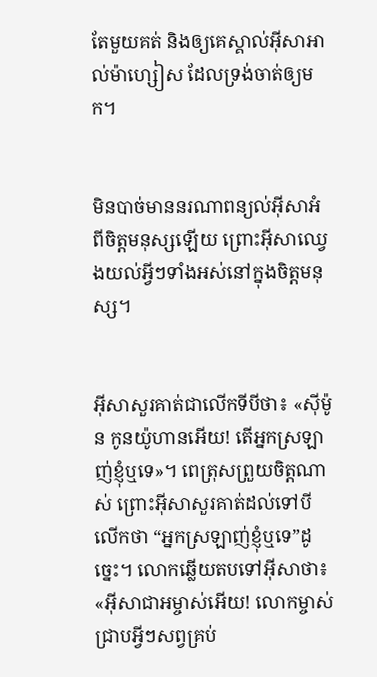តែមួយគត់ និងឲ្យគេស្គាល់អ៊ីសា‌អាល់ម៉ា‌ហ្សៀស ដែលទ្រង់ចាត់ឲ្យមក។


មិនបាច់មាននរណាពន្យល់អ៊ីសាអំពីចិត្ដមនុស្សឡើយ ព្រោះអ៊ីសាឈ្វេងយល់អ្វីៗទាំងអស់នៅក្នុងចិត្ដមនុស្ស។


អ៊ីសាសួរគាត់ជាលើកទីបីថា៖ «ស៊ីម៉ូន កូនយ៉ូហានអើយ! តើអ្នកស្រឡាញ់ខ្ញុំឬទេ»។ ពេត្រុសព្រួយចិត្ដណាស់ ព្រោះអ៊ីសាសួរគាត់ដល់ទៅបីលើកថា “អ្នកស្រឡាញ់ខ្ញុំឬទេ”ដូច្នេះ។ លោកឆ្លើយតបទៅអ៊ីសាថា៖ «អ៊ីសា‌ជាអម្ចាស់អើយ! លោកម្ចាស់ជ្រាបអ្វីៗសព្វគ្រប់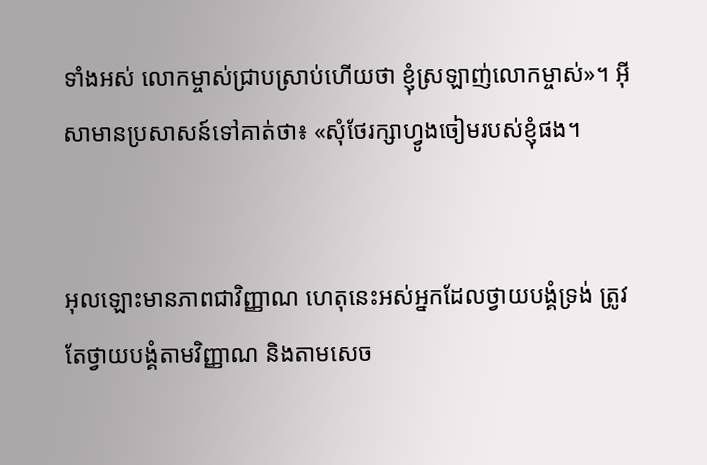ទាំងអស់ លោកម្ចាស់ជ្រាបស្រាប់ហើយថា ខ្ញុំស្រឡាញ់លោកម្ចាស់»។ អ៊ីសាមានប្រសាសន៍ទៅគាត់ថា៖ «សុំថែរក្សាហ្វូងចៀមរបស់ខ្ញុំផង។


អុលឡោះមានភាពជាវិញ្ញាណ ហេតុនេះអស់អ្នកដែលថ្វាយ‌បង្គំទ្រង់ ត្រូវតែថ្វាយ‌បង្គំតាមវិញ្ញាណ និងតាមសេច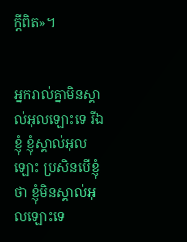ក្ដីពិត»។


អ្នករាល់គ្នាមិនស្គាល់អុលឡោះទេ រីឯខ្ញុំ ខ្ញុំស្គាល់អុលឡោះ ប្រសិនបើខ្ញុំថា ខ្ញុំមិនស្គាល់អុលឡោះទេ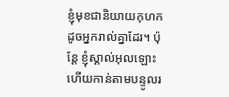ខ្ញុំមុខជានិយាយកុហកដូចអ្នករាល់គ្នាដែរ។ ប៉ុន្ដែ ខ្ញុំស្គាល់អុលឡោះ ហើយកាន់តាមបន្ទូលរ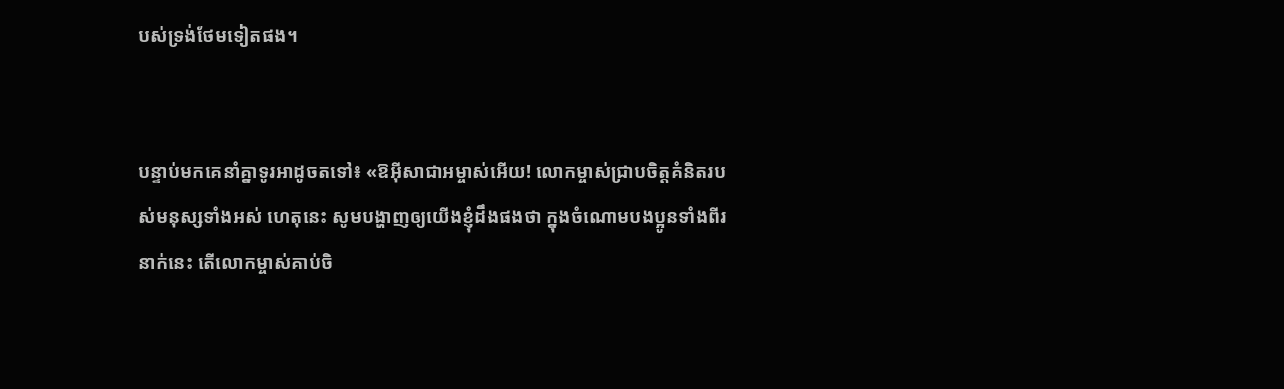បស់ទ្រង់ថែមទៀតផង។


បន្ទាប់មកគេនាំគ្នាទូរអាដូចតទៅ៖ «ឱអ៊ីសា‌ជាអម្ចាស់អើយ! លោកម្ចាស់ជ្រាបចិត្ដគំនិតរបស់មនុស្សទាំងអស់ ហេតុនេះ សូមបង្ហាញឲ្យយើងខ្ញុំដឹងផងថា ក្នុងចំណោមបងប្អូនទាំងពីរនាក់នេះ តើលោកម្ចាស់គាប់ចិ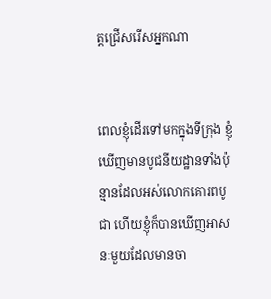ត្តជ្រើសរើសអ្នកណា


ពេលខ្ញុំដើរទៅមកក្នុងទី‌ក្រុង ខ្ញុំឃើញមានបូជនីយ‌ដ្ឋានទាំងប៉ុន្មានដែលអស់លោកគោរពបូជា ហើយខ្ញុំក៏បានឃើញអាសនៈមួយដែលមានចា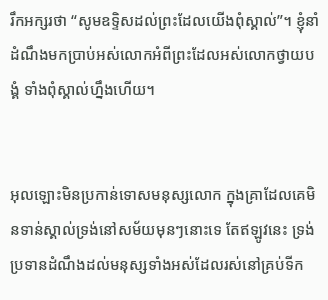រឹកអក្សរថា “សូមឧទ្ទិសដល់ព្រះដែលយើងពុំស្គាល់”។ ខ្ញុំនាំដំណឹងមកប្រាប់អស់លោកអំពីព្រះដែលអស់លោកថ្វាយ‌បង្គំ ទាំងពុំស្គាល់ហ្នឹងហើយ។


អុលឡោះមិនប្រកាន់ទោសមនុស្សលោក ក្នុងគ្រាដែលគេមិនទាន់ស្គាល់ទ្រង់នៅសម័យមុនៗនោះទេ តែឥឡូវនេះ ទ្រង់ប្រទានដំណឹងដល់មនុស្សទាំងអស់ដែលរស់នៅគ្រប់ទីក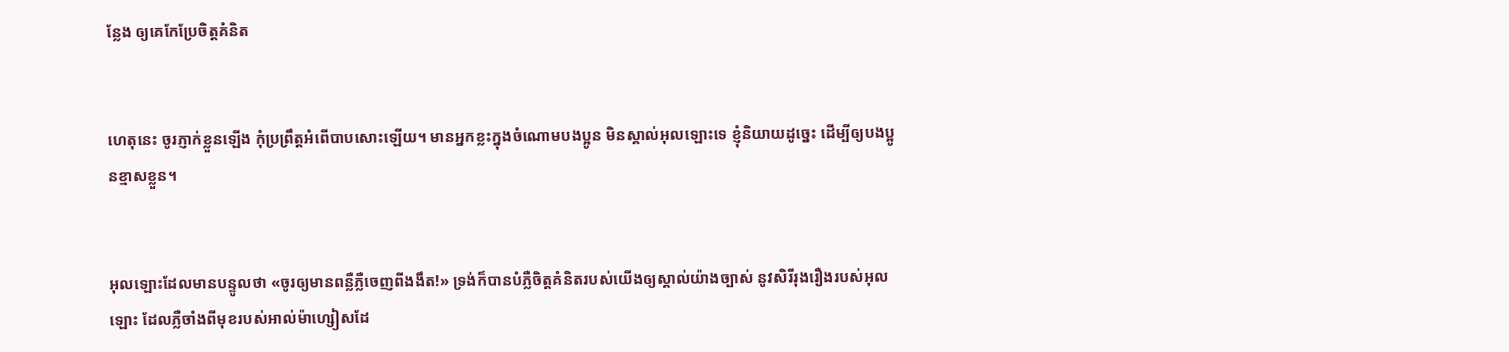ន្លែង ឲ្យគេកែប្រែចិត្ដគំនិត


ហេតុនេះ ចូរភ្ញាក់ខ្លួនឡើង កុំប្រព្រឹត្ដអំពើបាបសោះឡើយ។ មានអ្នកខ្លះក្នុងចំណោមបងប្អូន មិនស្គាល់អុលឡោះទេ ខ្ញុំនិយាយដូច្នេះ ដើម្បីឲ្យបងប្អូនខ្មាសខ្លួន។


អុលឡោះដែលមានបន្ទូលថា «ចូរឲ្យមានពន្លឺភ្លឺចេញពីងងឹត!» ទ្រង់ក៏បានបំភ្លឺចិត្ដគំនិតរបស់យើងឲ្យស្គាល់យ៉ាងច្បាស់ នូវសិរី‌រុង‌រឿងរបស់អុលឡោះ ដែលភ្លឺចាំងពីមុខរបស់អាល់ម៉ា‌ហ្សៀសដែ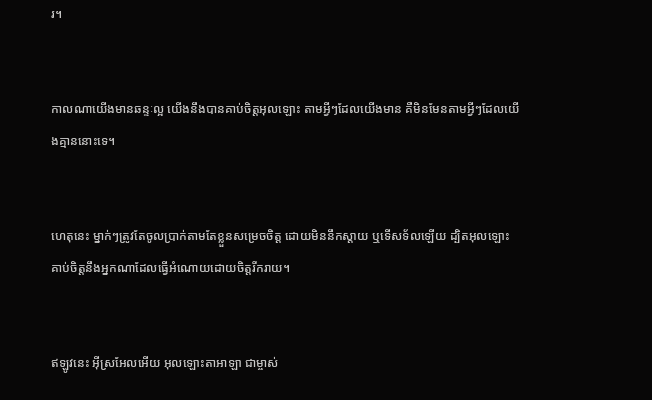រ។


កាលណាយើងមានឆន្ទៈល្អ យើងនឹងបានគាប់ចិត្តអុលឡោះ តាមអ្វីៗដែលយើងមាន គឺមិនមែនតាមអ្វីៗដែលយើងគ្មាននោះទេ។


ហេតុនេះ ម្នាក់ៗត្រូវតែចូលប្រាក់តាមតែខ្លួនសម្រេចចិត្ដ ដោយមិននឹកស្ដាយ ឬទើសទ័លឡើយ ដ្បិតអុលឡោះគាប់ចិត្តនឹងអ្នកណាដែលធ្វើអំណោយដោយចិត្ដរីក‌រាយ។


ឥឡូវនេះ អ៊ីស្រ‌អែលអើយ អុលឡោះ‌តាអាឡា ជាម្ចាស់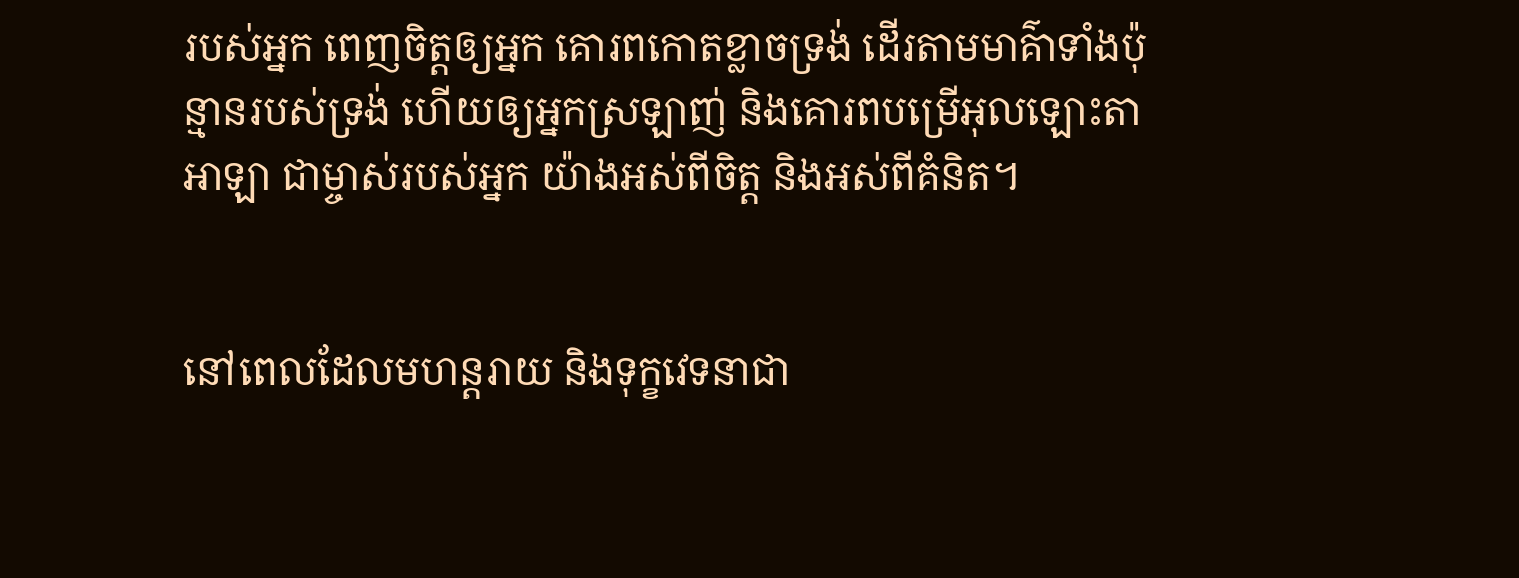របស់អ្នក ពេញចិត្តឲ្យអ្នក គោរពកោតខ្លាចទ្រង់ ដើរតាមមាគ៌ាទាំងប៉ុន្មានរបស់ទ្រង់ ហើយឲ្យអ្នកស្រឡាញ់ និងគោរពបម្រើអុលឡោះ‌តាអាឡា ជាម្ចាស់របស់អ្នក យ៉ាងអស់ពីចិត្ត និងអស់ពីគំនិត។


នៅពេលដែលមហន្ត‌រាយ និងទុក្ខវេទនាជា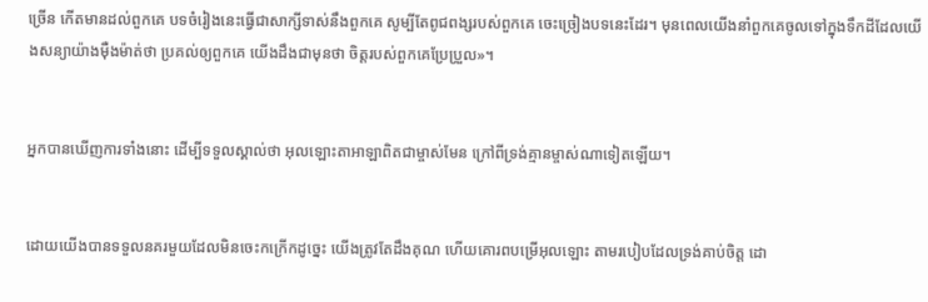ច្រើន កើតមានដល់ពួកគេ បទចំរៀងនេះធ្វើជាសាក្សីទាស់នឹងពួកគេ សូម្បីតែពូជ‌ពង្សរបស់ពួកគេ ចេះច្រៀងបទនេះដែរ។ មុនពេលយើងនាំពួកគេចូលទៅក្នុងទឹកដីដែលយើងសន្យាយ៉ាងម៉ឺង‌ម៉ាត់ថា ប្រគល់ឲ្យពួកគេ យើងដឹងជាមុនថា ចិត្តរបស់ពួកគេប្រែប្រួល»។


អ្នកបានឃើញការទាំងនោះ ដើម្បីទទួលស្គាល់ថា អុលឡោះ‌តាអាឡាពិតជាម្ចាស់មែន ក្រៅពីទ្រង់គ្មានម្ចាស់ណាទៀតឡើយ។


ដោយយើងបានទទួលនគរមួយដែលមិនចេះកក្រើកដូច្នេះ យើងត្រូវតែដឹងគុណ ហើយគោរពបម្រើអុលឡោះ តាមរបៀបដែលទ្រង់គាប់ចិត្ត ដោ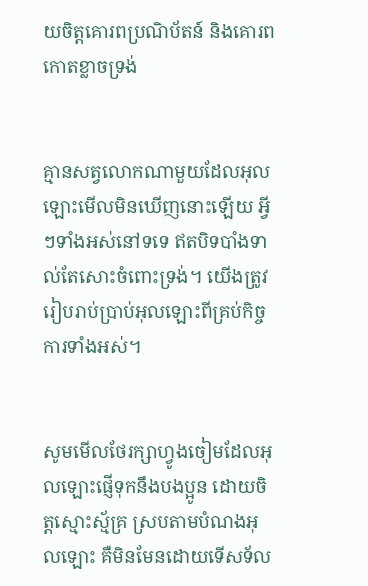យចិត្ដគោរពប្រណិ‌ប័តន៍ និងគោរពកោតខ្លាចទ្រង់


គ្មានសត្វលោកណាមួយដែលអុលឡោះមើលមិនឃើញនោះឡើយ អ្វីៗទាំងអស់នៅទទេ ឥតបិទ‌បាំងទាល់តែសោះចំពោះទ្រង់។ យើងត្រូវរៀបរាប់ប្រាប់អុលឡោះពីគ្រប់កិច្ចការទាំងអស់។


សូមមើលថែរក្សាហ្វូងចៀមដែលអុលឡោះផ្ញើទុកនឹងបងប្អូន ដោយចិត្ដស្មោះ‌ស្ម័គ្រ ស្របតាមបំណងអុលឡោះ គឺមិនមែនដោយទើសទ័ល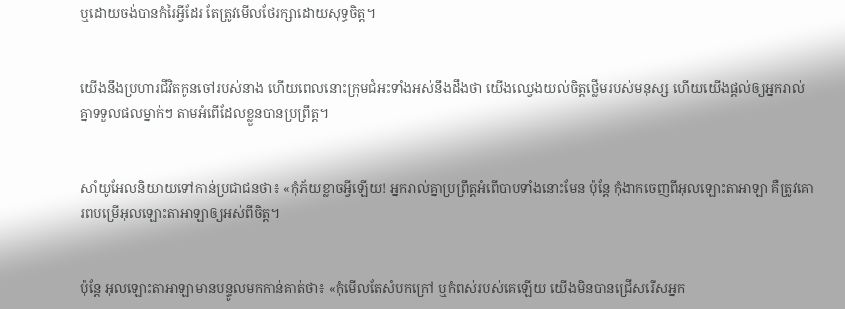ឬដោយចង់បានកំរៃអ្វីដែរ តែត្រូវមើលថែរក្សាដោយសុទ្ធចិត្ដ។


យើងនឹងប្រហារជីវិតកូនចៅរបស់នាង ហើយពេលនោះក្រុម‌ជំអះទាំងអស់នឹងដឹងថា យើងឈ្វេងយល់ចិត្ដថ្លើមរបស់មនុស្ស ហើយយើងផ្ដល់ឲ្យអ្នករាល់គ្នាទទួលផលម្នាក់ៗ តាមអំពើដែលខ្លួនបានប្រព្រឹត្ដ។


សាំយូ‌អែលនិយាយទៅកាន់ប្រជា‌ជនថា៖ «កុំភ័យខ្លាចអ្វីឡើយ! អ្នករាល់គ្នាប្រព្រឹត្តអំពើបាបទាំងនោះមែន ប៉ុន្តែ កុំងាកចេញពីអុលឡោះ‌តាអាឡា គឺត្រូវគោរពបម្រើអុលឡោះ‌តាអាឡាឲ្យអស់ពីចិត្ត។


ប៉ុន្តែ អុលឡោះ‌តាអាឡាមានបន្ទូលមកកាន់គាត់ថា៖ «កុំមើលតែសំបកក្រៅ ឬកំពស់របស់គេឡើយ យើងមិនបានជ្រើសរើសអ្នក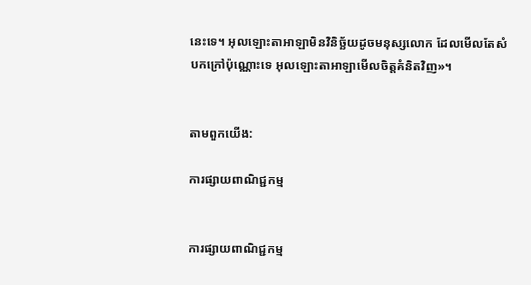នេះទេ។ អុលឡោះ‌តាអាឡាមិនវិនិច្ឆ័យដូចមនុស្សលោក ដែលមើលតែសំបកក្រៅប៉ុណ្ណោះទេ អុលឡោះ‌តាអាឡាមើលចិត្តគំនិតវិញ»។


តាមពួកយើង:

ការផ្សាយពាណិជ្ជកម្ម


ការផ្សាយពាណិជ្ជកម្ម